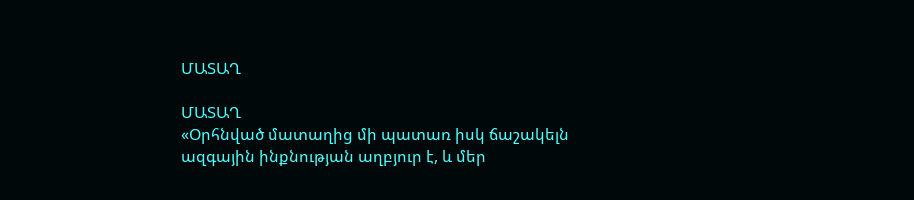ՄԱՏԱՂ

ՄԱՏԱՂ
«Օրհնված մատաղից մի պատառ իսկ ճաշակելն ազգային ինքնության աղբյուր է, և մեր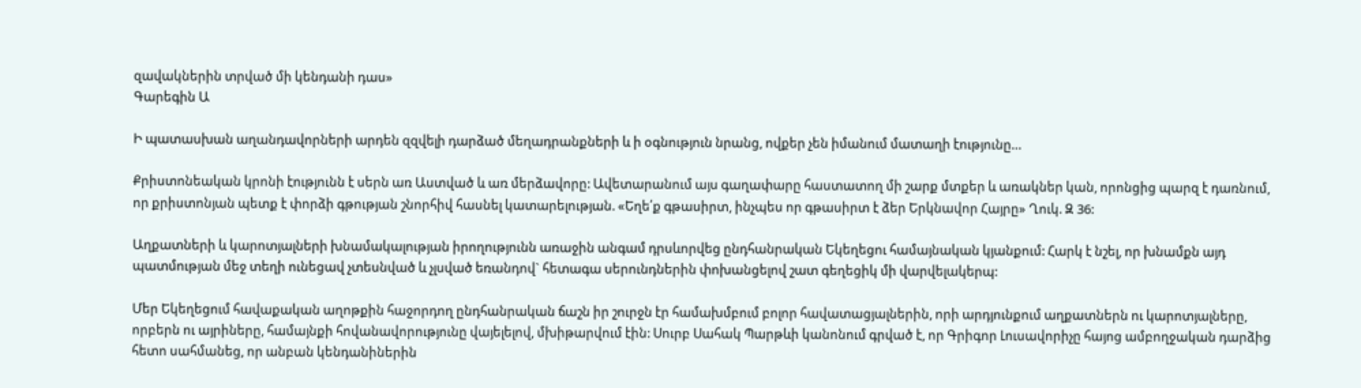զավակներին տրված մի կենդանի դաս»
Գարեգին Ա

Ի պատասխան աղանդավորների արդեն զզվելի դարձած մեղադրանքների և ի օգնություն նրանց, ովքեր չեն իմանում մատաղի էությունը…

Քրիստոնեական կրոնի էությունն է սերն առ Աստված և առ մերձավորը: Ավետարանում այս գաղափարը հաստատող մի շարք մտքեր և առակներ կան, որոնցից պարզ է դառնում, որ քրիստոնյան պետք է փորձի գթության շնորհիվ հասնել կատարելության. «Եղե՛ք գթասիրտ, ինչպես որ գթասիրտ է ձեր Երկնավոր Հայրը» Ղուկ. Զ 36:

Աղքատների և կարոտյալների խնամակալության իրողությունն առաջին անգամ դրսևորվեց ընդհանրական Եկեղեցու համայնական կյանքում: Հարկ է նշել, որ խնամքն այդ պատմության մեջ տեղի ունեցավ չտեսնված և չլսված եռանդով` հետագա սերունդներին փոխանցելով շատ գեղեցիկ մի վարվելակերպ:

Մեր Եկեղեցում հավաքական աղոթքին հաջորդող ընդհանրական ճաշն իր շուրջն էր համախմբում բոլոր հավատացյալներին, որի արդյունքում աղքատներն ու կարոտյալները, որբերն ու այրիները, համայնքի հովանավորությունը վայելելով, մխիթարվում էին: Սուրբ Սահակ Պարթևի կանոնում գրված է, որ Գրիգոր Լուսավորիչը հայոց ամբողջական դարձից հետո սահմանեց, որ անբան կենդանիներին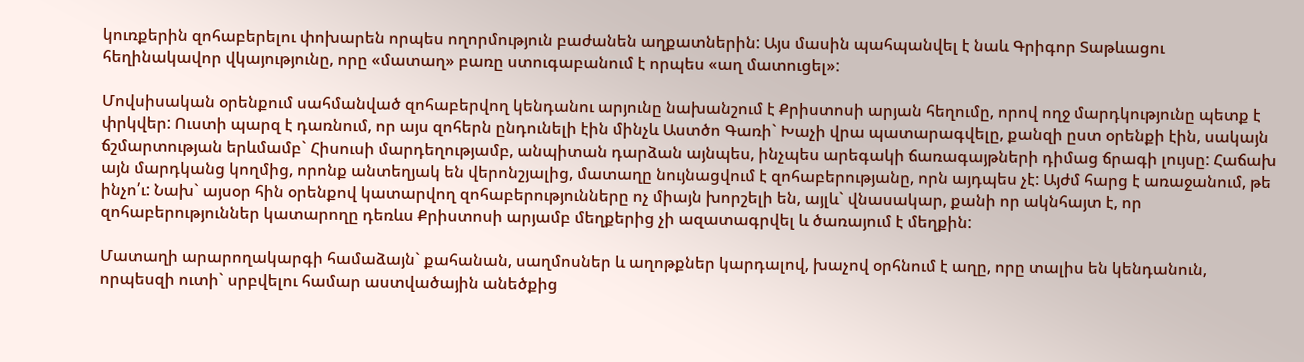կուռքերին զոհաբերելու փոխարեն որպես ողորմություն բաժանեն աղքատներին: Այս մասին պահպանվել է նաև Գրիգոր Տաթևացու հեղինակավոր վկայությունը, որը «մատաղ» բառը ստուգաբանում է որպես «աղ մատուցել»:

Մովսիսական օրենքում սահմանված զոհաբերվող կենդանու արյունը նախանշում է Քրիստոսի արյան հեղումը, որով ողջ մարդկությունը պետք է փրկվեր: Ուստի պարզ է դառնում, որ այս զոհերն ընդունելի էին մինչև Աստծո Գառի` Խաչի վրա պատարագվելը, քանզի ըստ օրենքի էին, սակայն ճշմարտության երևմամբ` Հիսուսի մարդեղությամբ, անպիտան դարձան այնպես, ինչպես արեգակի ճառագայթների դիմաց ճրագի լույսը: Հաճախ այն մարդկանց կողմից, որոնք անտեղյակ են վերոնշյալից, մատաղը նույնացվում է զոհաբերությանը, որն այդպես չէ: Այժմ հարց է առաջանում, թե ինչո՛ւ: Նախ` այսօր հին օրենքով կատարվող զոհաբերությունները ոչ միայն խորշելի են, այլև` վնասակար, քանի որ ակնհայտ է, որ զոհաբերություններ կատարողը դեռևս Քրիստոսի արյամբ մեղքերից չի ազատագրվել և ծառայում է մեղքին:

Մատաղի արարողակարգի համաձայն` քահանան, սաղմոսներ և աղոթքներ կարդալով, խաչով օրհնում է աղը, որը տալիս են կենդանուն, որպեսզի ուտի` սրբվելու համար աստվածային անեծքից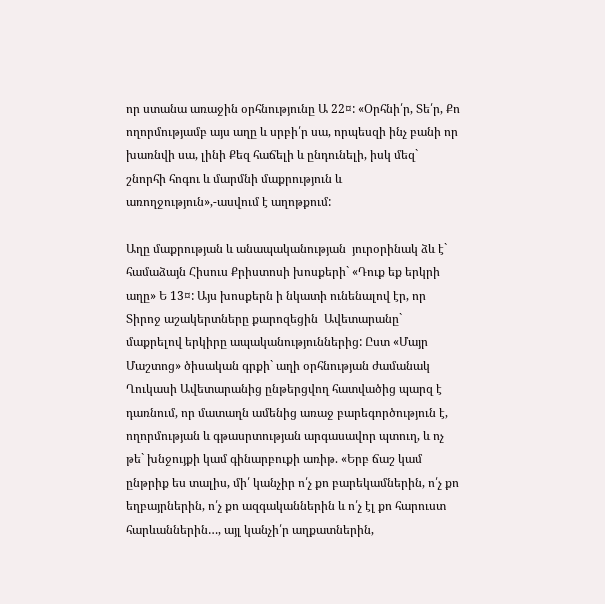որ ստանա առաջին օրհնությունը Ա 22¤: «Օրհնի՛ր, Տե՛ր, Քո ողորմությամբ այս աղը և սրբի՛ր սա, որպեսզի ինչ բանի որ խառնվի սա, լինի Քեզ հաճելի և ընդունելի, իսկ մեզ` շնորհի հոգու և մարմնի մաքրություն և առողջություն»,-ասվում է աղոթքում:

Աղը մաքրության և անապականության  յուրօրինակ ձև է` համաձայն Հիսուս Քրիստոսի խոսքերի` «Դուք եք երկրի աղը» Ե 13¤: Այս խոսքերն ի նկատի ունենալով էր, որ Տիրոջ աշակերտները քարոզեցին  Ավետարանը` մաքրելով երկիրը ապականություններից: Ըստ «Մայր Մաշտոց» ծիսական գրքի` աղի օրհնության ժամանակ Ղուկասի Ավետարանից ընթերցվող հատվածից պարզ է դառնում, որ մատաղն ամենից առաջ բարեգործություն է, ողորմության և գթասրտության արգասավոր պտուղ, և ոչ թե` խնջույքի կամ գինարբուքի առիթ. «Երբ ճաշ կամ ընթրիք ես տալիս, մի՛ կանչիր ո՛չ քո բարեկամներին, ո՛չ քո եղբայրներին, ո՛չ քո ազգականներին և ո՛չ էլ քո հարուստ հարևաններին…, այլ կանչի՛ր աղքատներին,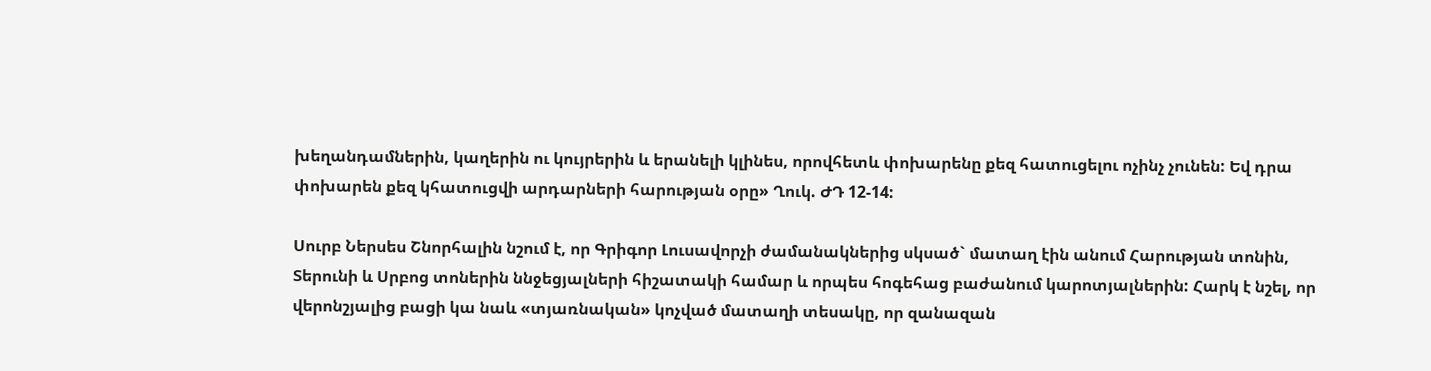խեղանդամներին, կաղերին ու կույրերին և երանելի կլինես, որովհետև փոխարենը քեզ հատուցելու ոչինչ չունեն: Եվ դրա փոխարեն քեզ կհատուցվի արդարների հարության օրը» Ղուկ. ԺԴ 12-14:

Սուրբ Ներսես Շնորհալին նշում է, որ Գրիգոր Լուսավորչի ժամանակներից սկսած` մատաղ էին անում Հարության տոնին, Տերունի և Սրբոց տոներին ննջեցյալների հիշատակի համար և որպես հոգեհաց բաժանում կարոտյալներին: Հարկ է նշել, որ վերոնշյալից բացի կա նաև «տյառնական» կոչված մատաղի տեսակը, որ զանազան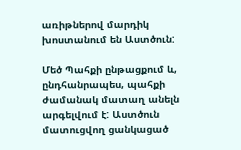առիթներով մարդիկ խոստանում են Աստծուն:

Մեծ Պահքի ընթացքում և, ընդհանրապես, պահքի ժամանակ մատաղ անելն արգելվում է: Աստծուն մատուցվող ցանկացած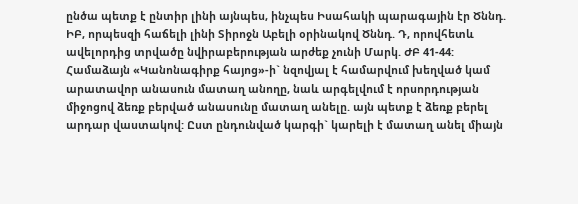ընծա պետք է ընտիր լինի այնպես, ինչպես Իսահակի պարագային էր Ծննդ. ԻԲ, որպեսզի հաճելի լինի Տիրոջն Աբելի օրինակով Ծննդ. Դ, որովհետև ավելորդից տրվածը նվիրաբերության արժեք չունի Մարկ. ԺԲ 41-44: Համաձայն «Կանոնագիրք հայոց»-ի` նզովյալ է համարվում խեղված կամ արատավոր անասուն մատաղ անողը, նաև արգելվում է որսորդության միջոցով ձեռք բերված անասունը մատաղ անելը. այն պետք է ձեռք բերել արդար վաստակով: Ըստ ընդունված կարգի` կարելի է մատաղ անել միայն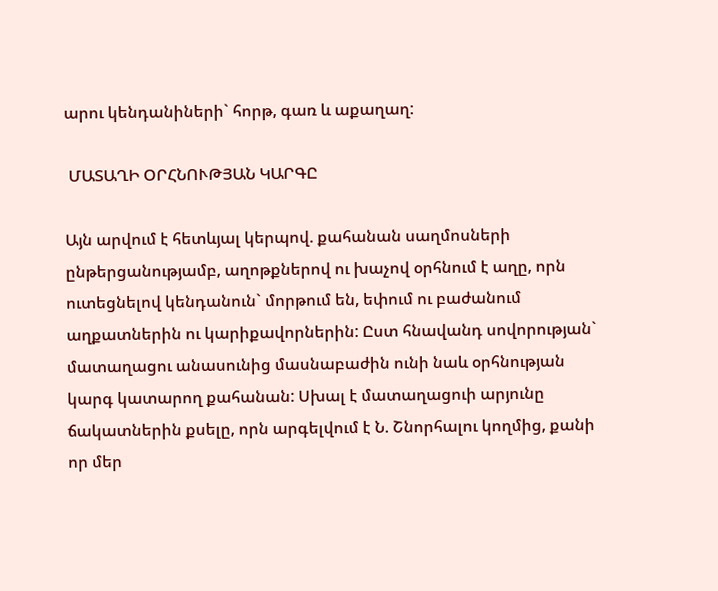արու կենդանիների` հորթ, գառ և աքաղաղ:

 ՄԱՏԱՂԻ ՕՐՀՆՈՒԹՅԱՆ ԿԱՐԳԸ

Այն արվում է հետևյալ կերպով. քահանան սաղմոսների ընթերցանությամբ, աղոթքներով ու խաչով օրհնում է աղը, որն ուտեցնելով կենդանուն` մորթում են, եփում ու բաժանում աղքատներին ու կարիքավորներին: Ըստ հնավանդ սովորության` մատաղացու անասունից մասնաբաժին ունի նաև օրհնության կարգ կատարող քահանան: Սխալ է մատաղացուի արյունը ճակատներին քսելը, որն արգելվում է Ն. Շնորհալու կողմից, քանի որ մեր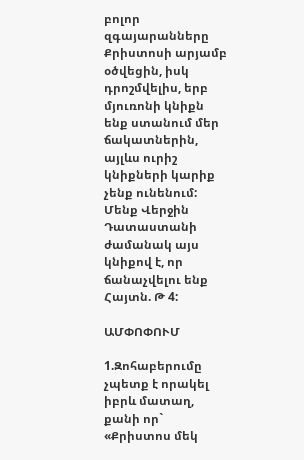բոլոր զգայարանները Քրիստոսի արյամբ օծվեցին, իսկ դրոշմվելիս, երբ մյուռոնի կնիքն ենք ստանում մեր ճակատներին, այլևս ուրիշ կնիքների կարիք չենք ունենում: Մենք Վերջին Դատաստանի ժամանակ այս կնիքով է, որ ճանաչվելու ենք Հայտն. Թ 4:

ԱՄՓՈՓՈՒՄ

1.Զոհաբերումը չպետք է որակել իբրև մատաղ, քանի որ` «Քրիստոս մեկ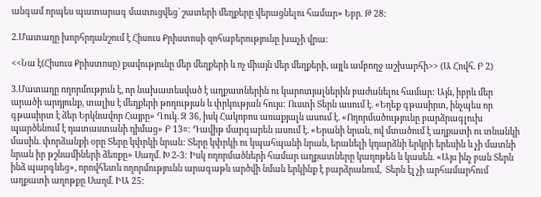անգամ որպես պատարագ մատուցվեց` շատերի մեղքերը վերացնելու համար» Եբր. Թ 28:

2.Մատաղը խորհրդանշում է Հիսուս Քրիստոսի զոհաբերությունը խաչի վրա:

<<Նա է(Հիսուս Քրիստոսը) քավությունը մեր մեղքերի և ոչ միայն մեր մեղքերի, այլև ամբողջ աշխարհի>> (Ա Հովհ. Բ 2)

3.Մատաղը ողորմություն է, որ նախատեսված է աղքատներին ու կարոտյալներին բաժանելու համար: Այն, իբրև մեր արածի արդյունք, տալիս է մեղքերի թողության և փրկության հույս: Ուստի Տերն ասում է. «Եղեք գթասիրտ, ինչպես որ գթասիրտ է ձեր Երկնավոր Հայրը» Ղուկ. Զ 36, իսկ Հակոբոս առաքյալն ասում է. «Ողորմածությունը բարձրագլուխ պարծենում է դատաստանի դիմաց» Բ 13¤: Դավիթ մարգարեն ասում է. «Երանի նրան, ով մտածում է աղքատի ու տնանկի մասին. փորձանքի օրը Տերը կփրկի նրան: Տերը կփրկի ու կպահպանի նրան, երանելի կդարձնի երկրի երեսին և չի մատնի նրան իր թշնամիների ձեռքը» Սաղմ. Խ 2-3: Իսկ ողորմածների համար աղքատները կաղոթեն և կասեն. «Այս ինչ բան Տերն ինձ պարգևեց», որովհետև ողորմությունն արագաթև արծվի նման երկինք է բարձրանում,  Տերն էլ չի արհամարհում աղքատի աղոթքը Սաղմ. ԻԱ 25: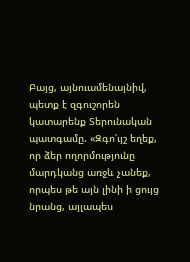Բայց, այնուամենայնիվ, պետք է զգուշորեն կատարենք Տերունական պատգամը. «Զգո՛ւյշ եղեք, որ ձեր ողորմությունը մարդկանց առջև չանեք, որպես թե այն լինի ի ցույց նրանց, այլապես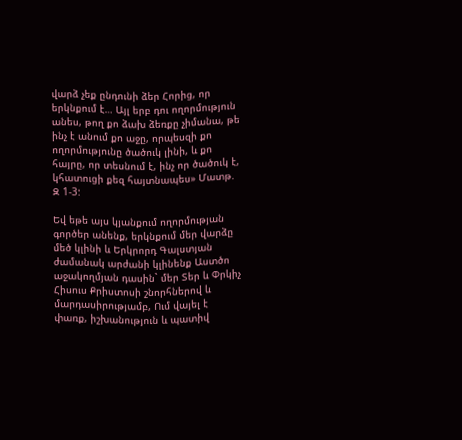վարձ չեք ընդունի ձեր Հորից, որ երկնքում է… Այլ երբ դու ողորմություն անես, թող քո ձախ ձեռքը չիմանա, թե ինչ է անում քո աջը, որպեսզի քո ողորմությունը ծածուկ լինի, և քո հայրը, որ տեսնում է, ինչ որ ծածուկ է, կհատուցի քեզ հայտնապես» Մատթ. Զ 1-3:

Եվ եթե այս կյանքում ողորմության գործեր անենք, երկնքում մեր վարձը մեծ կլինի և Երկրորդ Գալստյան ժամանակ արժանի կլինենք Աստծո աջակողմյան դասին` մեր Տեր և Փրկիչ Հիսուս Քրիստոսի շնորհներով և մարդասիրությամբ, Ում վայել է փառք, իշխանություն և պատիվ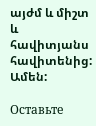այժմ և միշտ և հավիտյանս հավիտենից: Ամեն:

Оставьте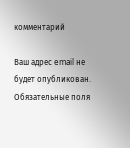комментарий

Ваш адрес email не будет опубликован. Обязательные поля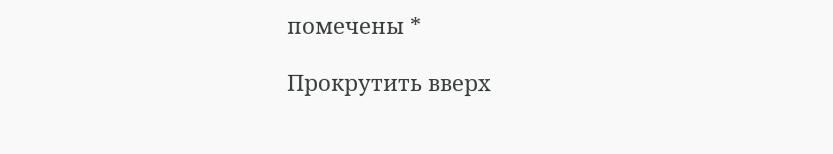помечены *

Прокрутить вверх